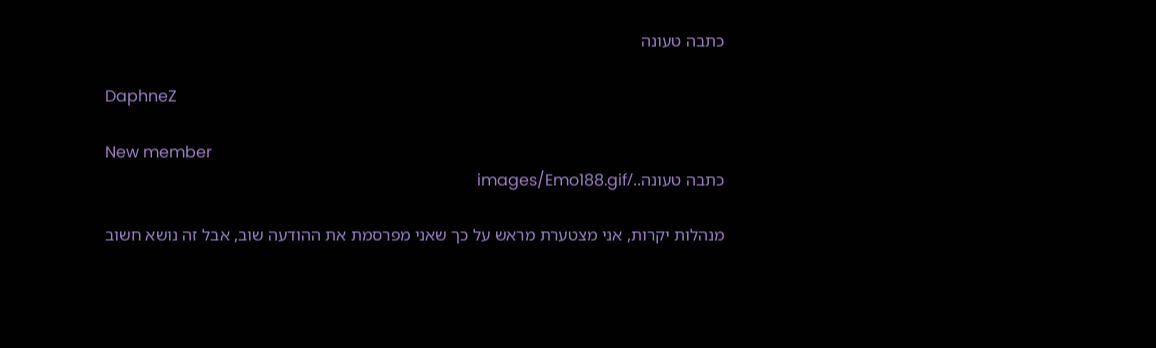כתבה טעונה

DaphneZ

New member
כתבה טעונה../images/Emo188.gif

מנהלות יקרות, אני מצטערת מראש על כך שאני מפרסמת את ההודעה שוב, אבל זה נושא חשוב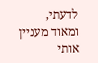לדעתי, ומאוד מעניין אותי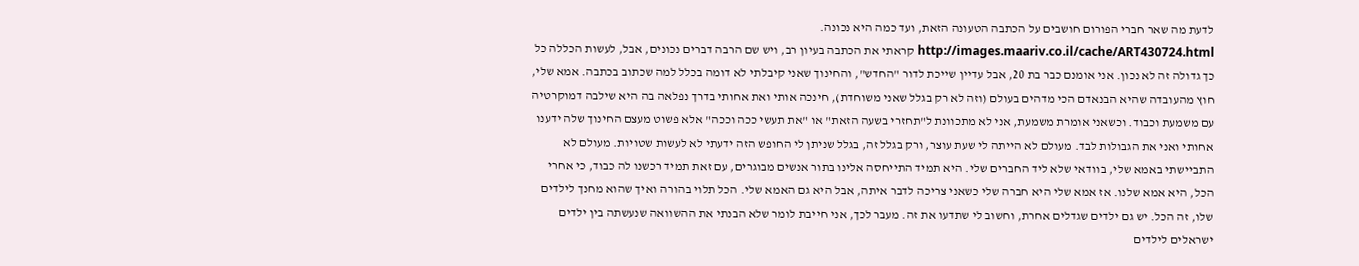לדעת מה שאר חברי הפורום חושבים על הכתבה הטעונה הזאת, ועד כמה היא נכונה. http://images.maariv.co.il/cache/ART430724.html קראתי את הכתבה בעיון רב, ויש שם הרבה דברים נכונים, אבל, לעשות הכללה כל כך גדולה זה לא נכון. אני אומנם כבר בת 20, אבל עדיין שייכת לדור "החדש", והחינוך שאני קיבלתי לא דומה בכלל למה שכתוב בכתבה. אמא שלי, חוץ מהעובדה שהיא הבנאדם הכי מדהים בעולם (וזה לא רק בגלל שאני משוחדת), חינכה אותי ואת אחותי בדרך נפלאה בה היא שילבה דמוקרטיה עם משמעת וכבוד. וכשאני אומרת משמעת, אני לא מתכוונת ל"תחזרי בשעה הזאת" או "את תעשי ככה וככה" אלא פשוט מעצם החינוך שלה ידענו אחותי ואני את הגבולות לבד. מעולם לא הייתה לי שעת עוצר, ורק בגלל זה, בגלל שניתן לי החופש הזה ידעתי לא לעשות שטויות. מעולם לא התביישתי באמא שלי, בוודאי שלא ליד החברים שלי. היא תמיד התייחסה אלינו בתור אנשים מבוגרים, עם זאת תמיד רכשנו לה כבוד, כי אחרי הכל, היא אמא שלנו. אז אמא שלי היא חברה שלי כשאני צריכה לדבר איתה, אבל היא גם האמא שלי. הכל תלוי בהורה ואיך שהוא מחנך לילדים שלו, זה הכל. יש גם ילדים שגדלים אחרת, וחשוב לי שתדעו את זה. מעבר לכך, אני חייבת לומר שלא הבנתי את ההשוואה שנעשתה בין ילדים ישראלים לילדים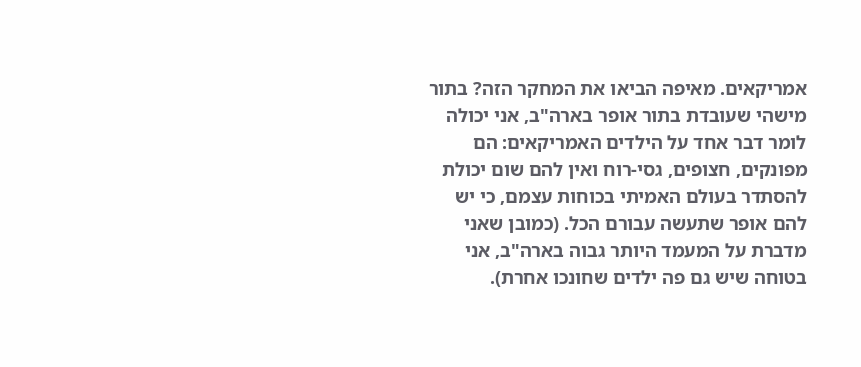אמריקאים. מאיפה הביאו את המחקר הזה? בתור מישהי שעובדת בתור אופר בארה"ב, אני יכולה לומר דבר אחד על הילדים האמריקאים: הם מפונקים, חצופים, גסי-רוח ואין להם שום יכולת להסתדר בעולם האמיתי בכוחות עצמם, כי יש להם אופר שתעשה עבורם הכל. (כמובן שאני מדברת על המעמד היותר גבוה בארה"ב, אני בטוחה שיש גם פה ילדים שחונכו אחרת).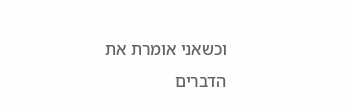וכשאני אומרת את הדברים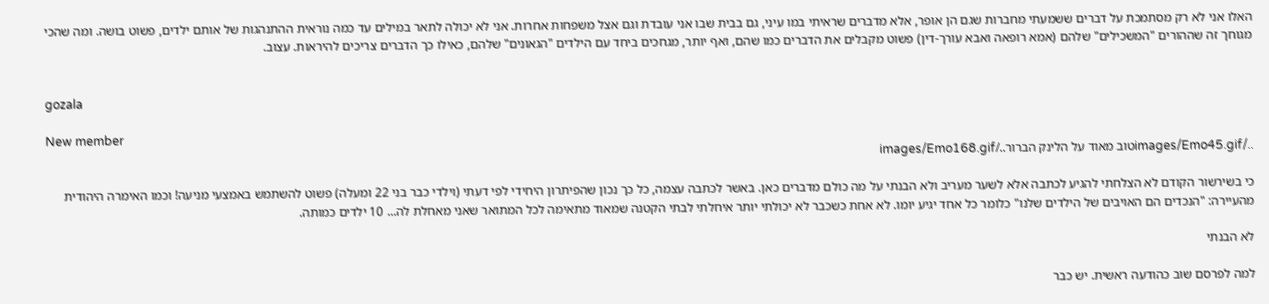האלו אני לא רק מסתמכת על דברים ששמעתי מחברות שגם הן אופר, אלא מדברים שראיתי במו עיני, גם בבית שבו אני עובדת וגם אצל משפחות אחרות. אני לא יכולה לתאר במילים עד כמה נוראית ההתנהגות של אותם ילדים, פשוט בושה. ומה שהכי מגוחך זה שההורים "המשכילים" שלהם (אמא רופאה ואבא עורך-דין) פשוט מקבלים את הדברים כמו שהם, ואף יותר, מגחכים ביחד עם הילדים "הגאונים" שלהם, כאילו כך הדברים צריכים להיראות. עצוב.


gozala

New member
../images/Emo45.gifטוב מאוד על הלינק הברור../images/Emo168.gif

כי בשירשור הקודם לא הצלחתי להגיע לכתבה אלא לשער מעריב ולא הבנתי על מה כולם מדברים כאן. באשר לכתבה עצמה, כל כך נכון שהפיתרון היחידי לפי דעתי (וילדי כבר בני 22 ומעלה) פשוט להשתמש באמצעי מניעה! וכמו האימרה היהודית מהעיירה: "הנכדים הם האויבים של הילדים שלנו" כלומר כל אחד יגיע יומו. לא אחת כשכבר לא יכולתי יותר איחלתי לבתי הקטנה שמאוד מתאימה לכל המתואר שאני מאחלת לה... 10 ילדים כמותה.

לא הבנתי

למה לפרסם שוב כהודעה ראשית. יש כבר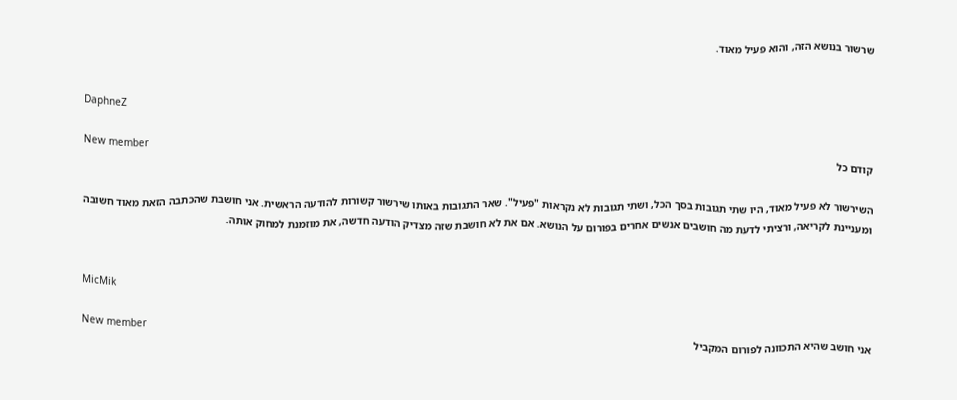שרשור בנושא הזה, והוא פעיל מאוד.


DaphneZ

New member
קודם כל

השירשור לא פעיל מאוד, היו שתי תגובות בסך הכל, ושתי תגובות לא נקראות "פעיל". שאר התגובות באותו שירשור קשורות להודעה הראשית. אני חושבת שהכתבה הזאת מאוד חשובה ומעניינת לקריאה, ורציתי לדעת מה חושבים אנשים אחרים בפורום על הנושא. אם את לא חושבת שזה מצדיק הודעה חדשה, את מוזמנת למחוק אותה.


MicMik

New member
אני חושב שהיא התכוונה לפורום המקביל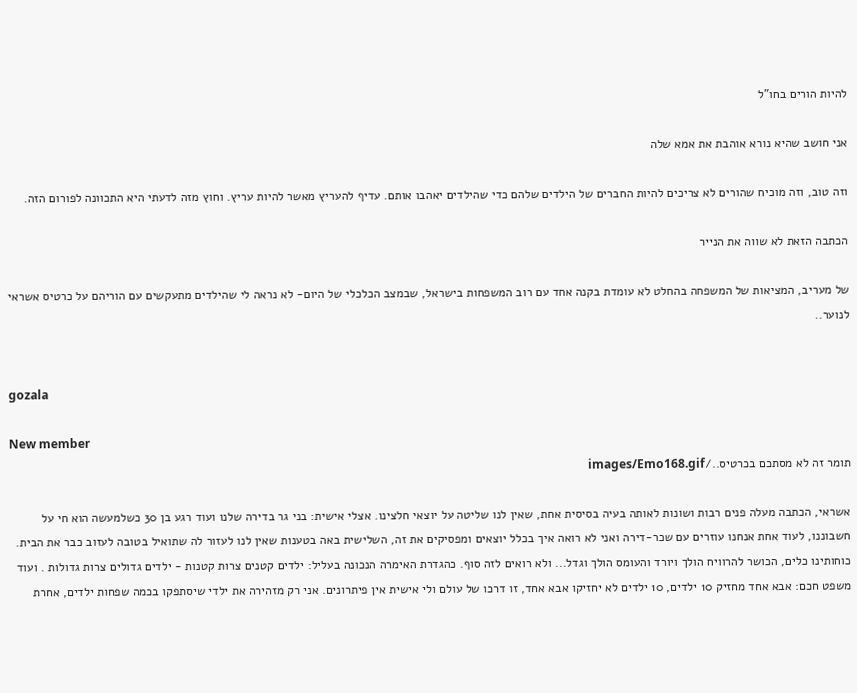להיות הורים בחו"ל

אני חושב שהיא נורא אוהבת את אמא שלה

וזה טוב, וזה מוכיח שהורים לא צריכים להיות החברים של הילדים שלהם כדי שהילדים יאהבו אותם. עדיף להעריץ מאשר להיות עריץ. וחוץ מזה לדעתי היא התכוונה לפורום הזה.

הכתבה הזאת לא שווה את הנייר

של מעריב, המציאות של המשפחה בהחלט לא עומדת בקנה אחד עם רוב המשפחות בישראל, שבמצב הכלכלי של היום- לא נראה לי שהילדים מתעקשים עם הוריהם על כרטיס אשראי לנוער..


gozala

New member
תומר זה לא מסתכם בכרטיס../images/Emo168.gif

אשראי, הכתבה מעלה פנים רבות ושונות לאותה בעיה בסיסית אחת, שאין לנו שליטה על יוצאי חלצינו. אצלי אישית: בני גר בדירה שלנו ועוד רגע בן 30 כשלמעשה הוא חי על חשבוננו, לעוד אחת אנחנו עוזרים עם שכר-דירה ואני לא רואה איך בכלל יוצאים ומפסיקים את זה, השלישית באה בטענות שאין לנו לעזור לה שתואיל בטובה לעזוב כבר את הבית. כוחותינו כלים, הכושר להרוויח הולך ויורד והעומס הולך וגדל... ולא רואים לזה סוף. כהגדרת האימרה הנכונה בעליל: ילדים קטנים צרות קטנות - ילדים גדולים צרות גדולות . ועוד משפט חכם: אבא אחד מחזיק 10 ילדים, 10 ילדים לא יחזיקו אבא אחד, זו דרכו של עולם ולי אישית אין פיתרונים. אני רק מזהירה את ילדי שיסתפקו בכמה שפחות ילדים, אחרת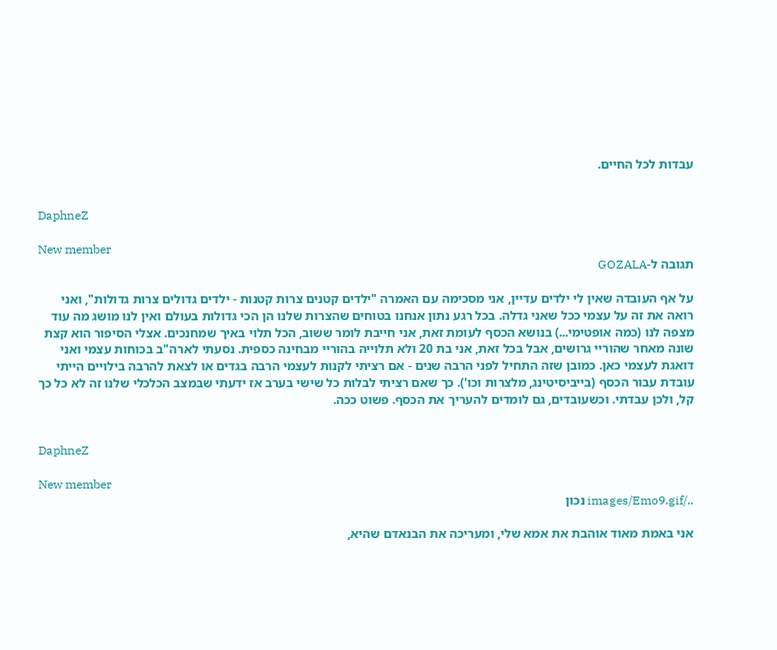עבדות לכל החיים.


DaphneZ

New member
תגובה ל-GOZALA

על אף העובדה שאין לי ילדים עדיין, אני מסכימה עם האמרה "ילדים קטנים צרות קטנות - ילדים גדולים צרות גדולות", ואני רואה את זה על עצמי ככל שאני גדלה. בכל רגע נתון אנחנו בטוחים שהצרות שלנו הן הכי גדולות בעולם ואין לנו מושג מה עוד מצפה לנו (כמה אופטימי...) בנושא הכסף לעומת זאת, אני חייבת לומר ששוב, הכל תלוי באיך שמחנכים. אצלי הסיפור הוא קצת שונה מאחר שהוריי גרושים, אבל בכל זאת, אני בת 20 ולא תלוייה בהוריי מבחינה כספית. נסעתי לארה"ב בכוחות עצמי ואני דואגת לעצמי כאן. כמובן שזה התחיל לפני הרבה שנים - אם רציתי לקנות לעצמי הרבה בגדים או לצאת להרבה בילויים הייתי עובדת עבור הכסף (בייביסיטינג, מלצרות וכו'). כך שאם רציתי לבלות כל שישי בערב אז ידעתי שבמצב הכלכלי שלנו זה לא כל כך קל, ולכן עבדתי. וכשעובדים, גם לומדים להעריך את הכסף. פשוט ככה.


DaphneZ

New member
../images/Emo9.gif נכון

אני באמת מאוד אוהבת את אמא שלי, ומעריכה את הבנאדם שהיא,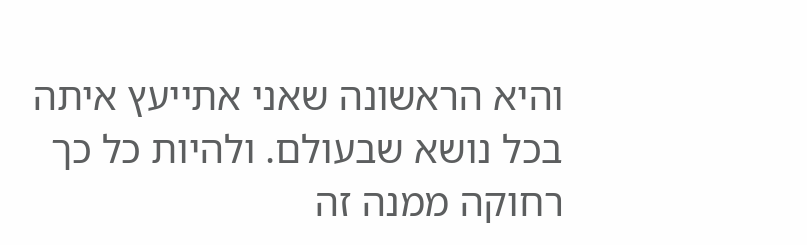והיא הראשונה שאני אתייעץ איתה בכל נושא שבעולם. ולהיות כל כך רחוקה ממנה זה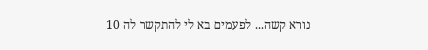נורא קשה... לפעמים בא לי להתקשר לה 10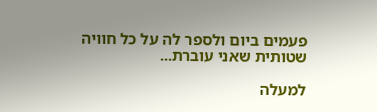פעמים ביום ולספר לה על כל חוויה שטותית שאני עוברת...

למעלה